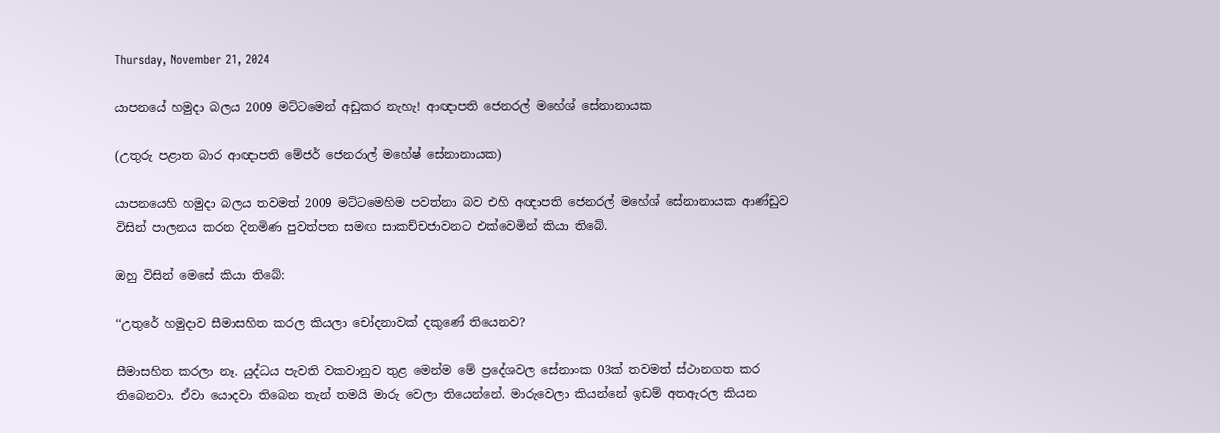Thursday, November 21, 2024

යාපනයේ හමුදා බලය 2009 මට්ටමෙන් අඩුකර නැහැ! ආඥාපති ජෙනරල් මහේශ් සේනානායක

(උතුරු පළාත බාර ආඥාපති මේජර් ජෙනරාල් මහේෂ් සේනානායක)

යාපනයෙහි හමුදා බලය තවමත් 2009 මට්ටමෙහිම පවත්නා බව එහි අඥාපති ජෙනරල් මහේශ් සේනානායක ආණ්ඩුව විසින් පාලනය කරන දිනමිණ පුවත්පත සමඟ සාකච්චජාවනට එක්වෙමින් කියා තිබේ.

ඔහු විසින් මෙසේ කියා තිබේ:

‘‘උතුරේ හමුදාව සීමාසහිත කරල කියලා චෝදනාවක් දකුණේ තියෙනව?

සීමාසහිත කරලා නෑ. යුද්ධය පැවති වකවානුව තුළ මෙන්ම මේ ප්‍රදේශවල සේනාංක 03ක් තවමත් ස්ථානගත කර තිබෙනවා. ඒවා යොදවා තිබෙන තැන් තමයි මාරු වෙලා තියෙන්නේ. මාරුවෙලා කියන්නේ ඉඩම් අතඇරල කියන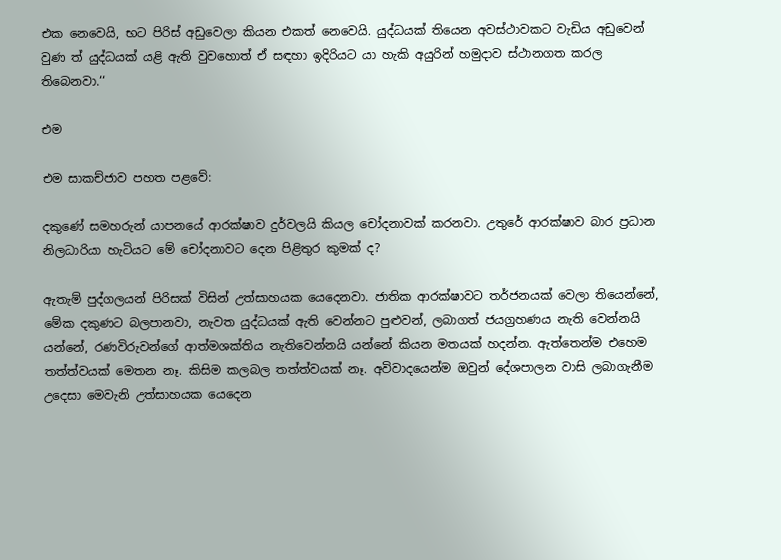එක නෙවෙයි, භට පිරිස් අඩුවෙලා කියන එකත් නෙවෙයි. යුද්ධයක් තියෙන අවස්ථාවකට වැඩිය අඩුවෙන් වුණ ත් යුද්ධයක් යළි ඇති වුවහොත් ඒ සඳහා ඉදිරියට යා හැකි අයුරින් හමුදාව ස්ථානගත කරල තිබෙනවා.‘‘

එම

එම සාකච්ජාව පහත පළවේ:

දකුණේ සමහරුන් යාපනයේ ආරක්ෂාව දුර්වලයි කියල චෝදනාවක් කරනවා. උතුරේ ආරක්ෂාව බාර ප්‍රධාන නිලධාරියා හැටියට මේ චෝදනාවට දෙන පිළිතුර කුමක් ද?

ඇතැම් පුද්ගලයන් පිරිසක් විසින් උත්සාහයක යෙදෙනවා. ජාතික ආරක්ෂාවට තර්ජනයක් වෙලා තියෙන්නේ, මේක දකුණට බලපානවා, නැවත යුද්ධයක් ඇති වෙන්නට පුළුවන්, ලබාගත් ජයග්‍රහණය නැති වෙන්නයි යන්නේ, රණවිරුවන්ගේ ආත්මශක්තිය නැතිවෙන්නයි යන්නේ කියන මතයක් හදන්න. ඇත්තෙන්ම එහෙම තත්ත්වයක් මෙතන නෑ. කිසිම කලබල තත්ත්වයක් නෑ. අවිවාදයෙන්ම ඔවුන් දේශපාලන වාසි ලබාගැනීම උදෙසා මෙවැනි උත්සාහයක යෙදෙන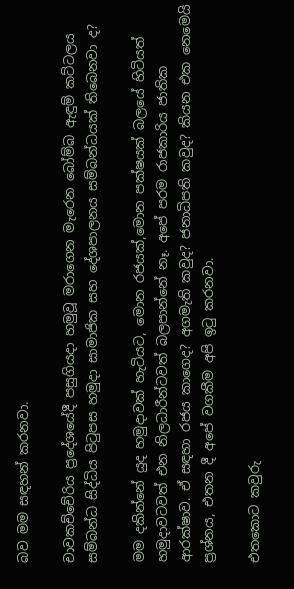බව මම සඳහන් කරනවා.

චාවකච්චේරිය ප්‍රදේශයේදී පසුගියදා හමුවූ මරාගෙන මැරෙන බෝම්බ ඇඳුම් කට්ටලය සම්බන්ධ සිද්ධිය පිටුපස හමුදා සාමාජික සහ දේශපාලනය සම්බන්ධයක් තිබෙනවා ද?

මම දකින්නේ යුද හමුදාවක් හැටියට, මොන රජයක්,මොන පක්ෂයක් බලයේ හිටියත් හමුදාවටවත් එන නිලධාරීන්ටවත් බලපාන්නේ නෑ. අපේ පරම රාජකාරිය ජාතික ආරක්ෂාව. ඒ සඳහා රජය කාගෙද? අගමැති කවුද? ජනාධිපති කවුද? කියන එක නෙමෙයි ප්‍රශ්නය, එතන දී අපේ වගකීම අපි ඉටු කරනවා.

එතකොට කවුරු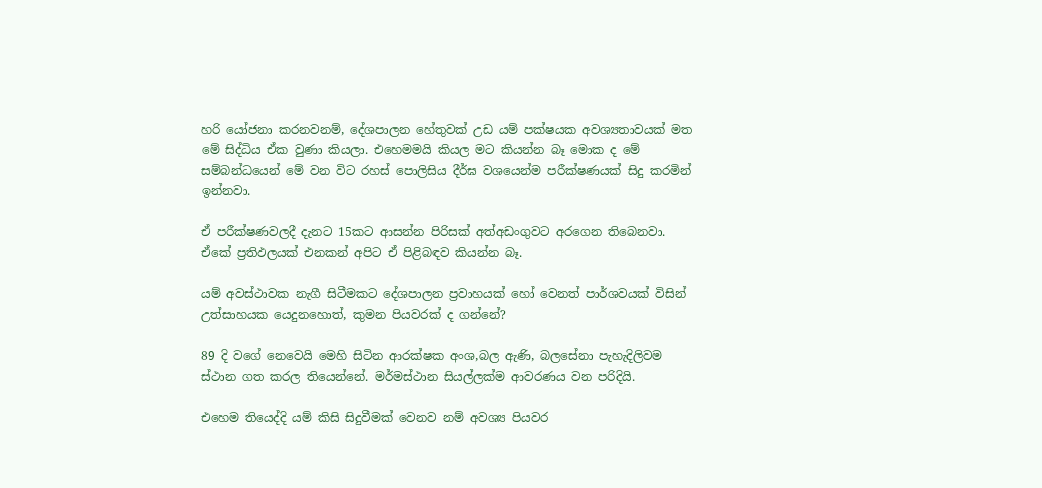හරි යෝජනා කරනවනම්, දේශපාලන හේතුවක් උඩ යම් පක්ෂයක අවශ්‍යතාවයක් මත මේ සිද්ධිය ඒක වුණා කියලා. එහෙමමයි කියල මට කියන්න බෑ මොක ද මේ සම්බන්ධයෙන් මේ වන විට රහස් පොලිසිය දීර්ඝ වශයෙන්ම පරීක්ෂණයක් සිදු කරමින් ඉන්නවා.

ඒ පරීක්ෂණවලදී දැනට 15කට ආසන්න පිරිසක් අත්අඩංගුවට අරගෙන තිබෙනවා. ඒකේ ප්‍රතිඵලයක් එනකන් අපිට ඒ පිළිබඳව කියන්න බෑ.

යම් අවස්ථාවක නැගී සිටීමකට දේශපාලන ප්‍රවාහයක් හෝ වෙනත් පාර්ශවයක් විසින් උත්සාහයක යෙදුනහොත්, කුමන පියවරක් ද ගන්නේ?

89 දි වගේ නෙවෙයි මෙහි සිටින ආරක්ෂක අංශ,බල ඇණි, බලසේනා පැහැදිලිවම ස්ථාන ගත කරල තියෙන්නේ. මර්මස්ථාන සියල්ලක්ම ආවරණය වන පරිදියි.

එහෙම තියෙද්දි යම් කිසි සිදුවීමක් වෙනව නම් අවශ්‍ය පියවර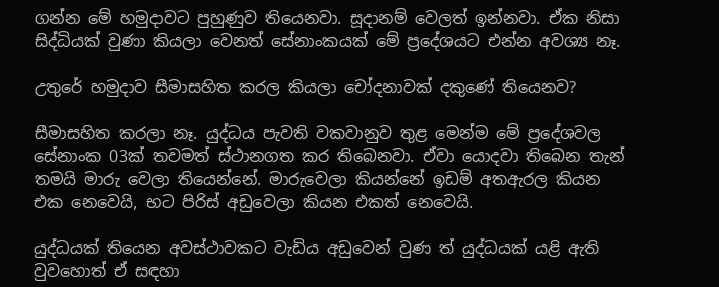ගන්න මේ හමුදාවට පුහුණුව තියෙනවා. සූදානම් වෙලත් ඉන්නවා. ඒක නිසා සිද්ධියක් වුණා කියලා වෙනත් සේනාංකයක් මේ ප්‍රදේශයට එන්න අවශ්‍ය නෑ.

උතුරේ හමුදාව සීමාසහිත කරල කියලා චෝදනාවක් දකුණේ තියෙනව?

සීමාසහිත කරලා නෑ. යුද්ධය පැවති වකවානුව තුළ මෙන්ම මේ ප්‍රදේශවල සේනාංක 03ක් තවමත් ස්ථානගත කර තිබෙනවා. ඒවා යොදවා තිබෙන තැන් තමයි මාරු වෙලා තියෙන්නේ. මාරුවෙලා කියන්නේ ඉඩම් අතඇරල කියන එක නෙවෙයි, භට පිරිස් අඩුවෙලා කියන එකත් නෙවෙයි.

යුද්ධයක් තියෙන අවස්ථාවකට වැඩිය අඩුවෙන් වුණ ත් යුද්ධයක් යළි ඇති වුවහොත් ඒ සඳහා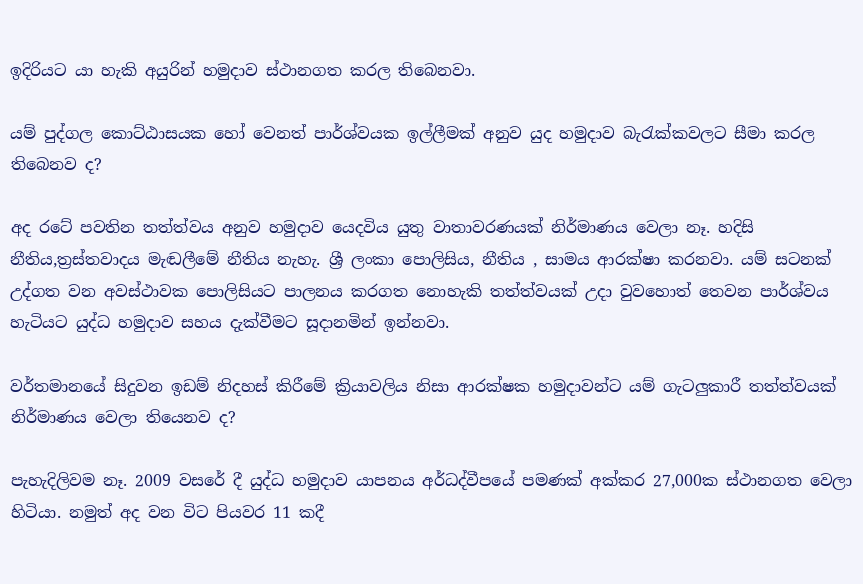ඉදිරියට යා හැකි අයුරින් හමුදාව ස්ථානගත කරල තිබෙනවා.

යම් පුද්ගල කොට්ඨාසයක හෝ වෙනත් පාර්ශ්වයක ඉල්ලීමක් අනුව යුද හමුදාව බැරැක්කවලට සීමා කරල තිබෙනව ද?

අද රටේ පවතින තත්ත්වය අනුව හමුදාව යෙදවිය යුතු වාතාවරණයක් නිර්මාණය වෙලා නෑ. හදිසි නීතිය,ත්‍රස්තවාදය මැඬලීමේ නීතිය නැහැ. ශ්‍රී ලංකා පොලිසිය, නීතිය , සාමය ආරක්ෂා කරනවා. යම් සටනක් උද්ගත වන අවස්ථාවක පොලිසියට පාලනය කරගත නොහැකි තත්ත්වයක් උදා වුවහොත් තෙවන පාර්ශ්වය හැටියට යුද්ධ හමුදාව සහය දැක්වීමට සූදානමින් ඉන්නවා.

වර්තමානයේ සිදුවන ඉඩම් නිදහස් කිරීමේ ක්‍රියාවලිය නිසා ආරක්ෂක හමුදාවන්ට යම් ගැටලුකාරී තත්ත්වයක් නිර්මාණය වෙලා තියෙනව ද?

පැහැදිලිවම නෑ. 2009 වසරේ දී යුද්ධ හමුදාව යාපනය අර්ධද්වීපයේ පමණක් අක්කර 27,000ක ස්ථානගත වෙලා හිටියා. නමුත් අද වන විට පියවර 11 කදී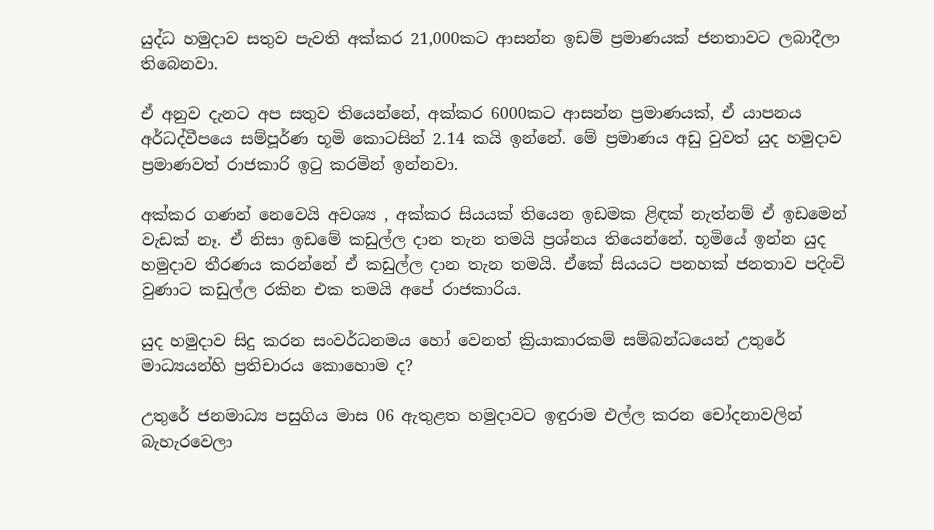යුද්ධ හමුදාව සතුව පැවති අක්කර 21,000කට ආසන්න ඉඩම් ප්‍රමාණයක් ජනතාවට ලබාදීලා තිබෙනවා.

ඒ අනුව දැනට අප සතුව තියෙන්නේ, අක්කර 6000කට ආසන්න ප්‍රමාණයක්, ඒ යාපනය අර්ධද්වීපයෙ සම්පූර්ණ භූමි කොටසින් 2.14 කයි ඉන්නේ. මේ ප්‍රමාණය අඩු වුවත් යුද හමුදාව ප්‍රමාණවත් රාජකාරි ඉටු කරමින් ඉන්නවා.

අක්කර ගණන් නෙවෙයි අවශ්‍ය , අක්කර සියයක් තියෙන ඉඩමක ළිඳක් නැත්නම් ඒ ඉඩමෙන් වැඩක් නෑ. ඒ නිසා ඉඩමේ කඩුල්ල දාන තැන තමයි ප්‍රශ්නය තියෙන්නේ. භූමියේ ඉන්න යුද හමුදාව තීරණය කරන්නේ ඒ කඩුල්ල දාන තැන තමයි. ඒකේ සියයට පනහක් ජනතාව පදිංචි වුණාට කඩුල්ල රකින එක තමයි අපේ රාජකාරිය.

යුද හමුදාව සිදු කරන සංවර්ධනමය හෝ වෙනත් ක්‍රියාකාරකම් සම්බන්ධයෙන් උතුරේ මාධ්‍යයන්හි ප්‍රතිචාරය කොහොම ද?

උතුරේ ජනමාධ්‍ය පසුගිය මාස 06 ඇතුළත හමුදාවට ඉඳුරාම එල්ල කරන චෝදනාවලින් බැහැරවෙලා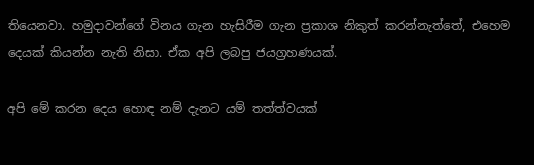තියෙනවා. හමුදාවන්ගේ විනය ගැන හැසිරීම ගැන ප්‍රකාශ නිකුත් කරන්නැත්තේ, එහෙම දෙයක් කියන්න නැති නිසා. ඒක අපි ලබපු ජයග්‍රහණයක්.

අපි මේ කරන දෙය හොඳ නම් දැනට ‍යම් තත්ත්වයක්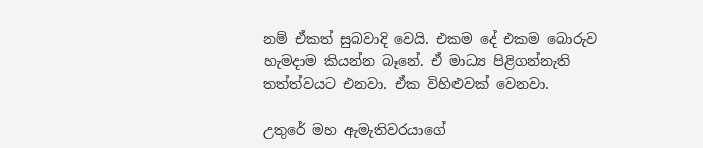නම් ඒකත් සුබවාදි වෙයි. එකම දේ එකම බොරුව හැමදාම කියන්න බෑනේ. ඒ මාධ්‍ය පිළිගන්නැති තත්ත්වයට එනවා. ඒක විහිළුවක් වෙනවා.

උතුරේ මහ ඇමැතිවරයාගේ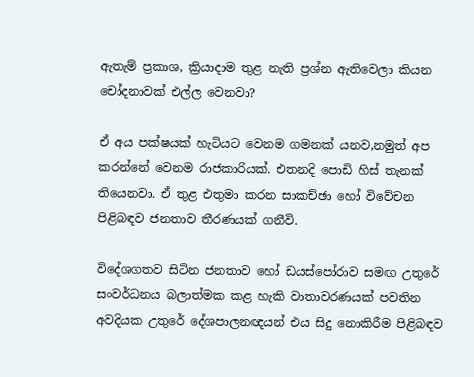ඇතැම් ප්‍රකාශ, ක්‍රියාදාම තුළ නැති ප්‍රශ්න ඇතිවෙලා කියන චෝදනාවක් එල්ල වෙනවා?

ඒ අය පක්ෂයක් හැටියට වෙනම ගමනක් යනව,නමුත් අප කරන්නේ වෙනම රාජකාරියක්. එතනදි පොඩි හිස් තැනක් තියෙනවා. ඒ තුළ එතුමා කරන සාකච්ඡා හෝ විවේචන පිළිබඳව ජනතාව තීරණයක් ගනීවි.

විදේශගතව සිටින ජනතාව හෝ ඩයස්පෝරාව සමඟ උතුරේ සංවර්ධනය බලාත්මක කළ හැකි වාතාවරණයක් පවතින අවදියක උතුරේ දේශපාලනඥයන් එය සිදු නොකිරීම පිළිබඳව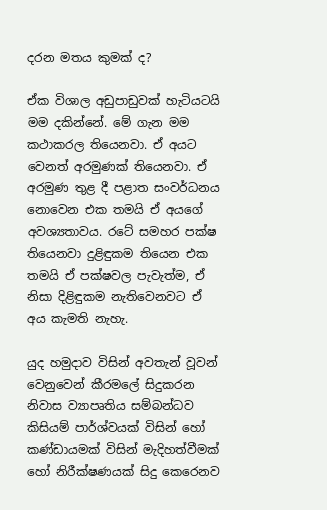දරන මතය කුමක් ද?

ඒක විශාල අඩුපාඩුවක් හැටියටයි මම දකින්නේ. මේ ගැන මම කථාකරල තියෙනවා. ඒ අයට වෙනත් අරමුණක් තියෙනවා. ඒ අරමුණ තුළ දී පළාත සංවර්ධනය නොවෙන එක තමයි ඒ අයගේ අවශ්‍යතාවය. රටේ සමහර පක්ෂ තියෙනවා දුළිඳුකම තියෙන එක තමයි ඒ පක්ෂවල පැවැත්ම, ඒ නිසා දිළිඳුකම නැතිවෙනවට ඒ අය කැමති නැහැ.

යුද හමුදාව විසින් අවතැන් වූවන් වෙනුවෙන් කීරමලේ සිදුකරන නිවාස ව්‍යාපෘතිය සම්බන්ධව කිසියම් පාර්ශ්වයක් විසින් හෝ කණ්ඩායමක් විසින් මැදිහත්වීමක් හෝ නිරීක්ෂණයක් සිදු කෙරෙනව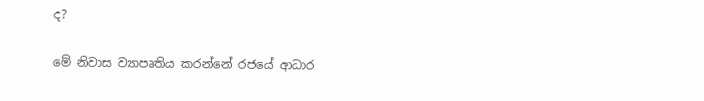ද?

මේ නිවාස ව්‍යාපෘතිය කරන්නේ රජයේ ආධාර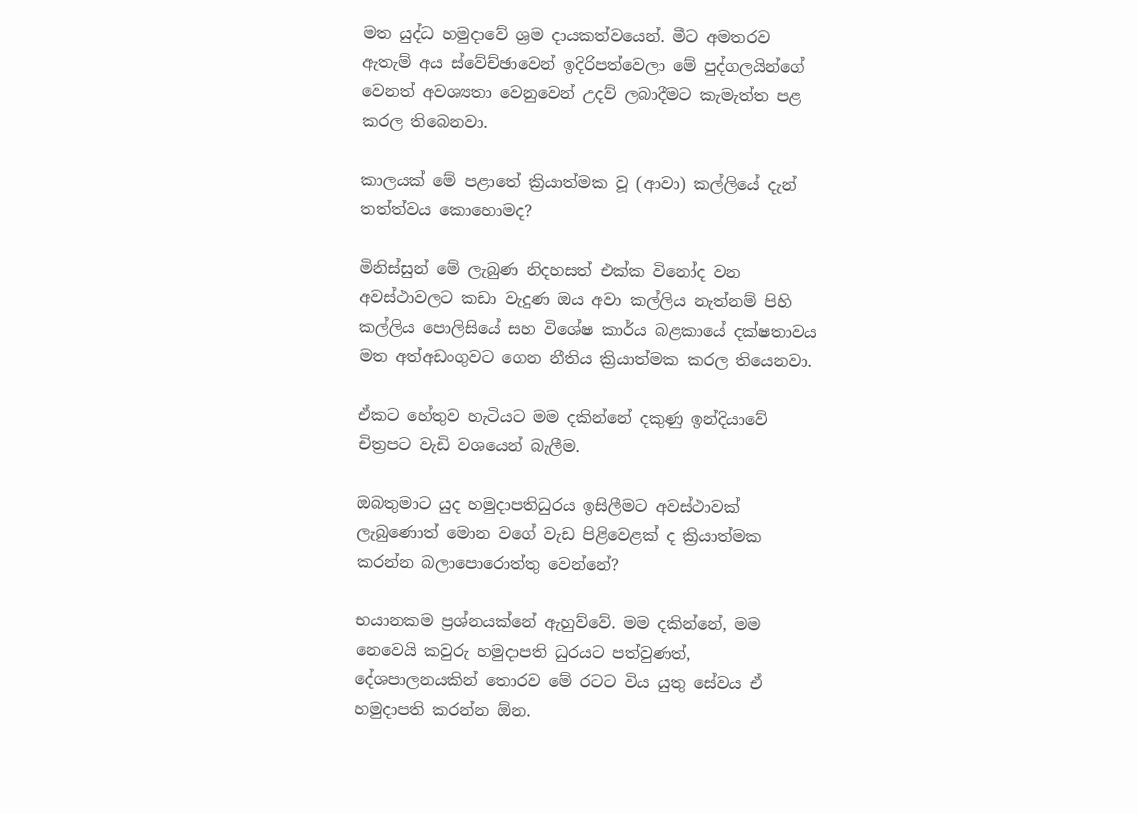මත යුද්ධ හමුදාවේ ශ්‍රම දායකත්වයෙන්. මීට අමතරව ඇතැම් අය ස්වේච්ඡාවෙන් ඉදිරිපත්වෙලා මේ පුද්ගලයින්ගේ වෙනත් අවශ්‍යතා වෙනුවෙන් උදව් ලබාදීමට කැමැත්ත පළ කරල තිබෙනවා.

කාලයක් මේ පළාතේ ක්‍රියාත්මක වූ (ආවා) කල්ලියේ දැන් තත්ත්වය කොහොමද?

මිනිස්සුන් මේ ලැබුණ නිදහසත් එක්ක විනෝද වන අවස්ථාවලට කඩා වැදුණ ඔය අවා කල්ලිය නැත්නම් පිහි කල්ලිය පොලිසියේ සහ විශේෂ කාර්ය බළකායේ දක්ෂතාවය මත අත්අඩංගුවට ගෙන නීතිය ක්‍රියාත්මක කරල තියෙනවා.

ඒකට හේතුව හැටියට මම දකින්නේ දකුණු ඉන්දියාවේ චිත්‍රපට වැඩි වශයෙන් බැලීම.

ඔබතුමාට යුද හමුදාපතිධුරය ඉසිලීමට අවස්ථාවක් ලැබුණොත් මොන වගේ වැඩ පිළිවෙළක් ද ක්‍රියාත්මක කරන්න බලාපොරොත්තු වෙන්නේ?

භයානකම ප්‍රශ්නයක්නේ ඇහුව්වේ. මම දකින්නේ, මම නෙවෙයි කවුරු හමුදාපති ධුරයට පත්වුණත්, දේශපාලනයකින් තොරව මේ රටට විය යුතු සේවය ඒ හමුදාපති කරන්න ඕන.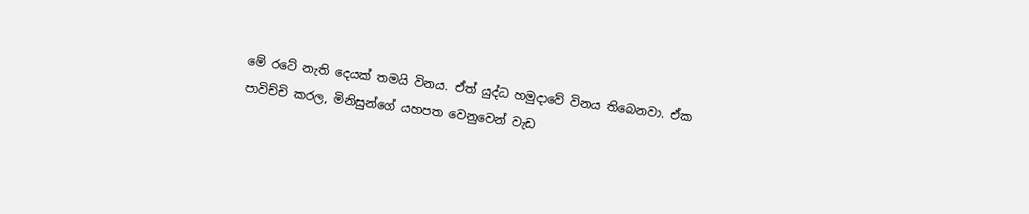මේ රටේ නැති දෙයක් තමයි විනය. ඒත් යුද්ධ හමුදාවේ විනය තිබෙනවා. ඒක පාවිච්චි කරල, මිනිසුන්ගේ යහපත වෙනුවෙන් වැඩ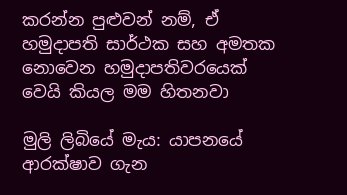කරන්න පුළුවන් නම්, ඒ හමුදාපති සාර්ථක සහ අමතක නොවෙන හමුදාපතිවරයෙක් වෙයි කියල මම හිතනවා

මුලි ලිබියේ මැය: යාපනයේ ආරක්ෂාව ගැන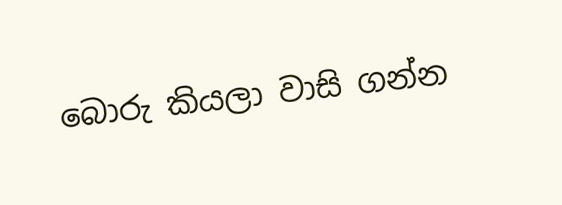බොරු කියලා වාසි ගන්න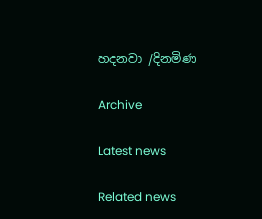හදනවා /දිනමිණ

Archive

Latest news

Related news